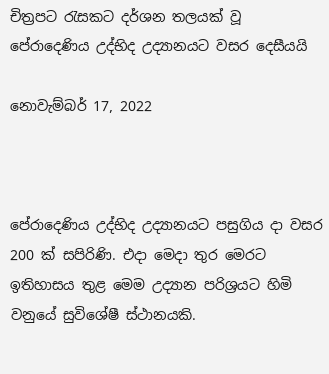චිත්‍රපට රැසකට දර්ශන තලයක් වූ පේරාදෙණිය උද්භිද උද්‍යානයට වසර දෙසීයයි

නොවැම්බර් 17, 2022



පේරාදෙණිය උද්භිද උද්‍යානයට පසුගිය දා වසර 200 ක් සපිරිණි. එදා මෙදා තුර මෙරට ඉතිහාසය තුළ මෙම උද්‍යාන පරිශ්‍රයට හිමි වනුයේ සුවිශේෂී ස්ථානයකි.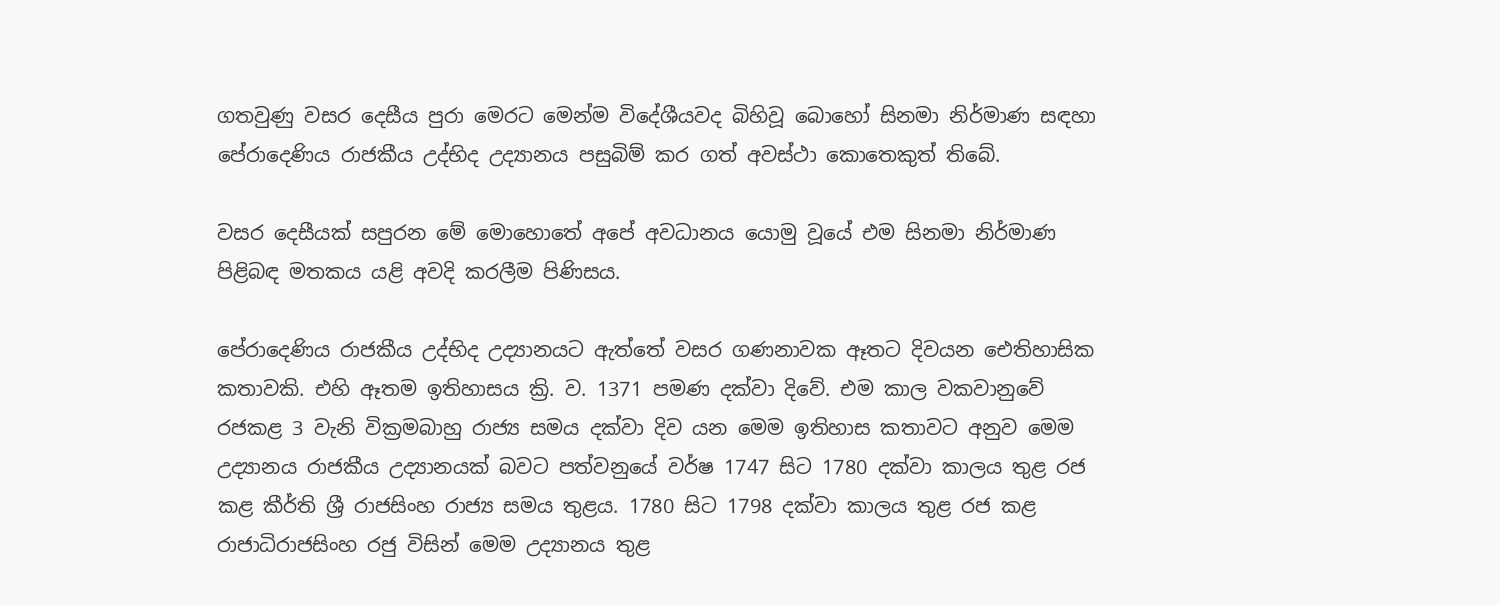ගතවුණු වසර දෙසීය පුරා මෙරට මෙන්ම විදේශීයවද බිහිවූ බොහෝ සිනමා නිර්මාණ සඳහා පේරාදෙණිය රාජකීය උද්භිද උද්‍යානය පසුබිම් කර ගත් අවස්ථා කොතෙකුත් තිබේ.

වසර දෙසීයක් සපුරන මේ මොහොතේ අපේ අවධානය යොමු වූයේ එම සිනමා නිර්මාණ පිළිබඳ මතකය යළි අවදි කරලීම පිණිසය.

පේරාදෙණිය රාජකීය උද්භිද උද්‍යානයට ඇත්තේ වසර ගණනාවක ඈතට දිවයන ඓතිහාසික කතාවකි. එහි ඈතම ඉතිහාසය ක්‍රි. ව. 1371 පමණ දක්වා දිවේ. එම කාල වකවානුවේ රජකළ 3 වැනි වික්‍රමබාහු රාජ්‍ය සමය දක්වා දිව යන මෙම ඉතිහාස කතාවට අනුව මෙම උද්‍යානය රාජකීය උද්‍යානයක් බවට පත්වනුයේ වර්ෂ 1747 සිට 1780 දක්වා කාලය තුළ රජ කළ කීර්ති ශ්‍රී රාජසිංහ රාජ්‍ය සමය තුළය. 1780 සිට 1798 දක්වා කාලය තුළ රජ කළ රාජාධිරාජසිංහ රජු විසින් මෙම උද්‍යානය තුළ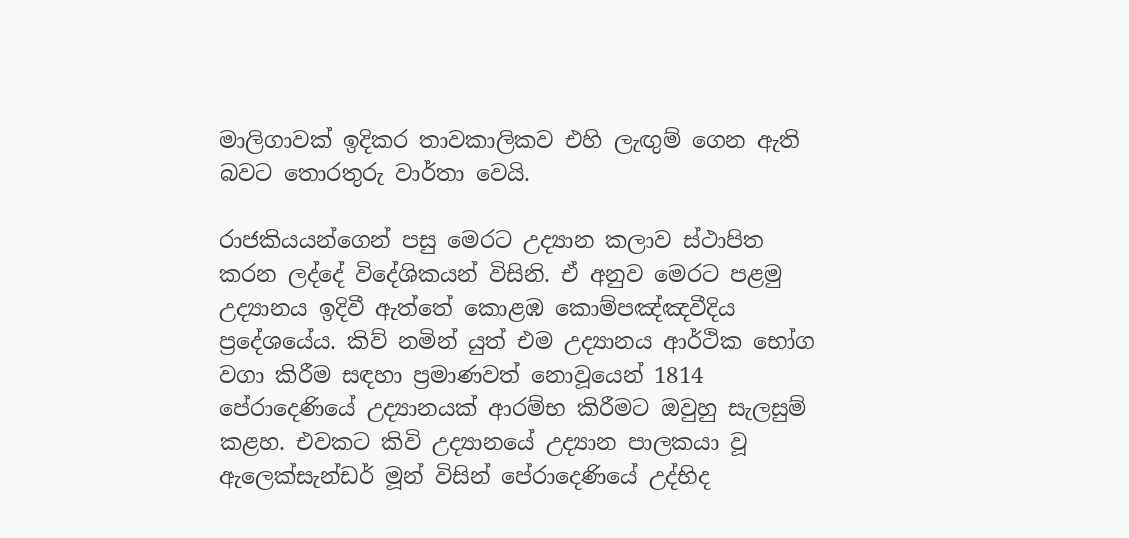මාලිගාවක් ඉදිකර තාවකාලිකව එහි ලැඟුම් ගෙන ඇති බවට තොරතුරු වාර්තා වෙයි.

රාජකියයන්ගෙන් පසු මෙරට උද්‍යාන කලාව ස්ථාපිත කරන ලද්දේ විදේශිකයන් විසිනි. ඒ අනුව මෙරට පළමු උද්‍යානය ඉදිවී ඇත්තේ කොළඹ කොම්පඤ්ඤවීදිය ප්‍රදේශයේය. කිව් නමින් යුත් එම උද්‍යානය ආර්ථික භෝග වගා කිරීම සඳහා ප්‍රමාණවත් නොවූයෙන් 1814 පේරාදෙණියේ උද්‍යානයක් ආරම්භ කිරීමට ඔවුහු සැලසුම් කළහ. එවකට කිවි උද්‍යානයේ උද්‍යාන පාලකයා වූ ඇලෙක්සැන්ඩර් මූන් විසින් පේරාදෙණියේ උද්භිද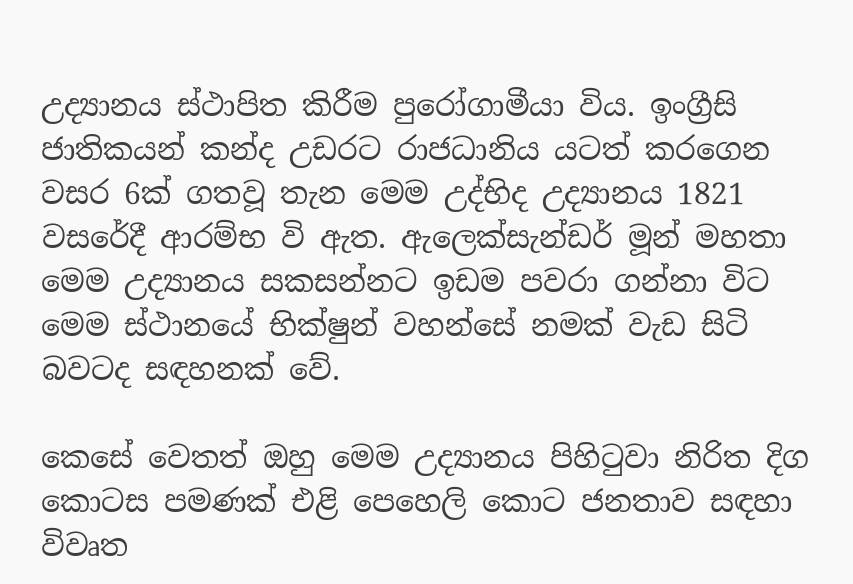උද්‍යානය ස්ථාපිත කිරීම පුරෝගාමීයා විය. ඉංග්‍රීසි ජාතිකයන් කන්ද උඩරට රාජධානිය යටත් කරගෙන වසර 6ක් ගතවූ තැන මෙම උද්භිද උද්‍යානය 1821 වසරේදී ආරම්භ වි ඇත. ඇලෙක්සැන්ඩර් මූන් මහතා මෙම උද්‍යානය සකසන්නට ඉඩම පවරා ගන්නා විට මෙම ස්ථානයේ භික්ෂුන් වහන්සේ නමක් වැඩ සිටි බවටද සඳහනක් වේ.

කෙසේ වෙතත් ඔහු මෙම උද්‍යානය පිහිටුවා නිරිත දිග කොටස පමණක් එළි පෙහෙලි කොට ජනතාව සඳහා විවෘත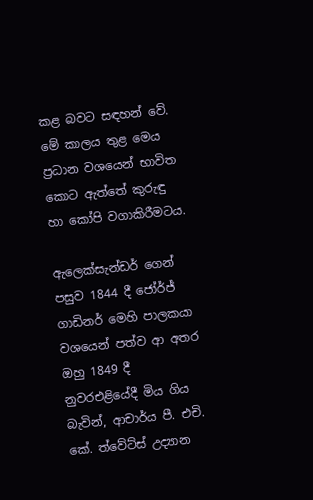කළ බවට සඳහන් වේ. මේ කාලය තුළ මෙය ප්‍රධාන වශයෙන් භාවිත කොට ඇත්තේ කුරුඳු හා කෝපි වගාකිරීමටය.

ඇලෙක්සැන්ඩර් ගෙන් පසුව 1844 දී ජෝර්ජ් ගාඩිනර් මෙහි පාලකයා වශයෙන් පත්ව ආ අතර ඔහු 1849 දී නුවරඑළියේදී මිය ගිය බැවින්, ආචාර්ය පී. එචි. කේ. ත්වේට්ස් උද්‍යාන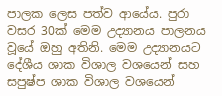පාලක ලෙස පත්ව ආයේය. පුරා වසර 30ක් මෙම උද්‍යානය පාලනය වූයේ ඔහු අතිනි. මෙම උද්‍යානයට දේශීය ශාක විශාල වශයෙන් සහ සපුෂ්ප ශාක විශාල වශයෙන්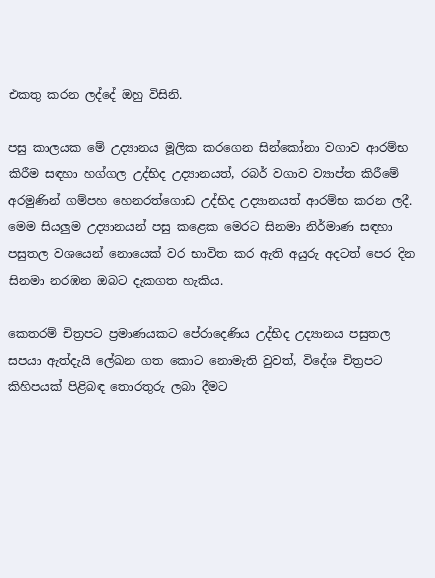එකතු කරන ලද්දේ ඔහු විසිනි.

පසු කාලයක මේ උද්‍යානය මූලික කරගෙන සින්කෝනා වගාව ආරම්භ කිරීම සඳහා හග්ගල උද්භිද උද්‍යානයත්, රබර් වගාව ව්‍යාප්ත කිරීමේ අරමුණින් ගම්පහ හෙනරත්ගොඩ උද්භිද උද්‍යානයත් ආරම්භ කරන ලදී. මෙම සියලුම උද්‍යානයන් පසු කළෙක මෙරට සිනමා නිර්මාණ සඳහා පසුතල වශයෙන් නොයෙක් වර භාවිත කර ඇති අයුරු අදටත් පෙර දින සිනමා නරඹන ඔබට දැකගත හැකිය.

කෙතරම් චිත්‍රපට ප්‍රමාණයකට පේරාදෙණිය උද්භිද උද්‍යානය පසුතල සපයා ඇත්දැයි ලේඛන ගත කොට නොමැති වුවත්, විදේශ චිත්‍රපට කිහිපයක් පිළිබඳ තොරතුරු ලබා දීමට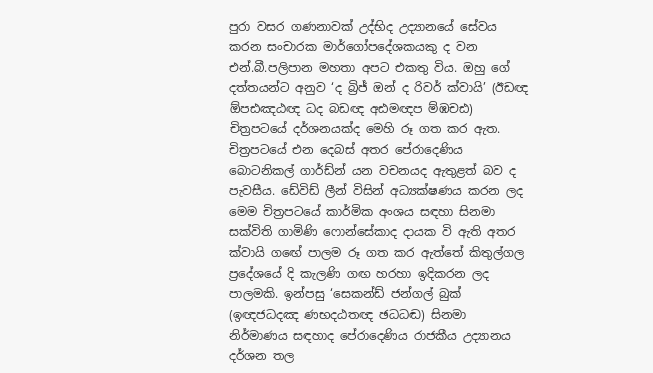පුරා වසර ගණනාවක් උද්භිද උද්‍යානයේ සේවය කරන සංචාරක මාර්ගෝපදේශකයකු ද වන එන්.බී.පලිපාන මහතා අපට එකතු විය. ඔහු ගේ දත්තයන්ට අනුව ‘ද බ්‍රිජ් ඔන් ද රිවර් ක්වායි’ (ඊඩඥ ඕපඪඤඨඥ ධද බඩඥ අඪමඥප ම්ඹචඪ) චිත්‍රපටයේ දර්ශනයක්ද මෙහි රූ ගත කර ඇත. චිත්‍රපටයේ එන දෙබස් අතර පේරාදෙණිය බොටනිකල් ගාර්ඩ්න් යන වචනයද ඇතුළත් බව ද පැවසීය. ඩේවිඩ් ලීන් විසින් අධ්‍යක්ෂණය කරන ලද මෙම චිත්‍රපටයේ කාර්මික අංශය සඳහා සිනමා සක්විති ගාමිණි ෆොන්සේකාද දායක වි ඇති අතර ක්වායි ගඟේ පාලම රූ ගත කර ඇත්තේ කිතුල්ගල ප්‍රදේශයේ දි කැලණි ගඟ හරහා ඉදිකරන ලද පාලමකි. ඉන්පසු ‘සෙකන්ඩ් ජන්ගල් බුක් (ඉඥජධදඤ ණභදඨතඥ ඡධධඬ) සිනමා නිර්මාණය සඳහාද පේරාදෙණිය රාජකීය උද්‍යානය දර්ශන තල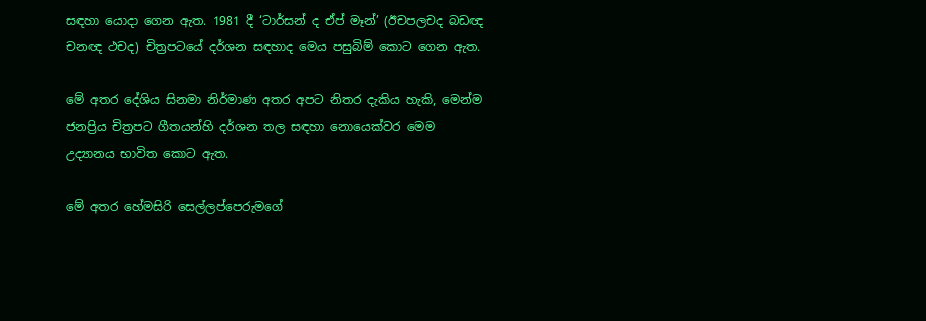සඳහා යොදා ගෙන ඇත. 1981 දී ‘ටාර්සන් ද ඒප් මෑන්’ (ඊචපලචද බඩඥ චනඥ ථචද) චිත්‍රපටයේ දර්ශන සඳහාද මෙය පසුබිම් කොට ගෙන ඇත.

මේ අතර දේශිය සිනමා නිර්මාණ අතර අපට නිතර දැකිය හැකි, මෙන්ම ජනප්‍රිය චිත්‍රපට ගීතයන්හි දර්ශන තල සඳහා නොයෙක්වර මෙම උද්‍යානය භාවිත කොට ඇත.

මේ අතර හේමසිරි සෙල්ලප්පෙරුමගේ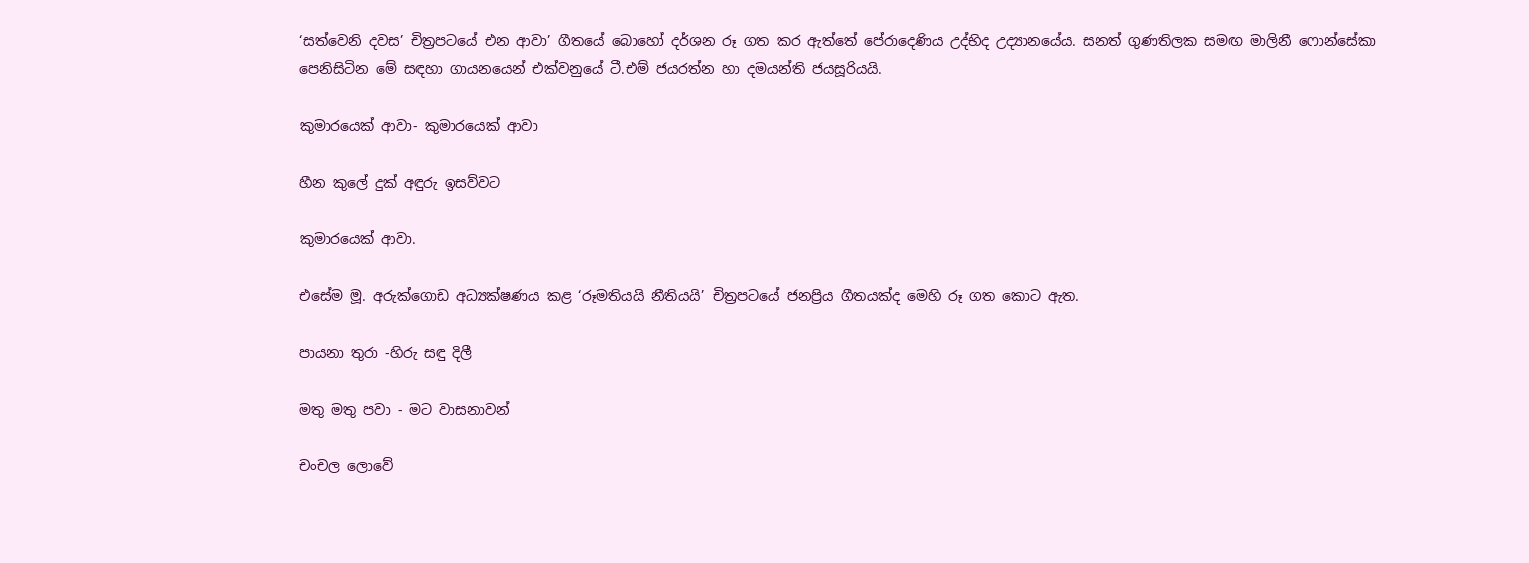‘සත්වෙනි දවස’ චිත්‍රපටයේ එන ආවා’ ගීතයේ බොහෝ දර්ශන රූ ගත කර ඇත්තේ පේරාදෙණිය උද්භිද උද්‍යානයේය. සනත් ගුණතිලක සමඟ මාලිනී ෆොන්සේකා පෙනිසිටින මේ සඳහා ගායනයෙන් එක්වනුයේ ටී.එම් ජයරත්න හා දමයන්ති ජයසූරියයි.

කුමාරයෙක් ආවා- කුමාරයෙක් ආවා

හීන කුලේ දුක් අඳුරු ඉසව්වට

කුමාරයෙක් ආවා.

එසේම මූ. අරුක්ගොඩ අධ්‍යක්ෂණය කළ ‘රූමතියයි නීතියයි’ චිත්‍රපටයේ ජනප්‍රිය ගීතයක්ද මෙහි රූ ගත කොට ඇත.

පායනා තුරා -හිරු සඳු දිලී

මතු මතු පවා - මට වාසනාවන්

චංචල ලොවේ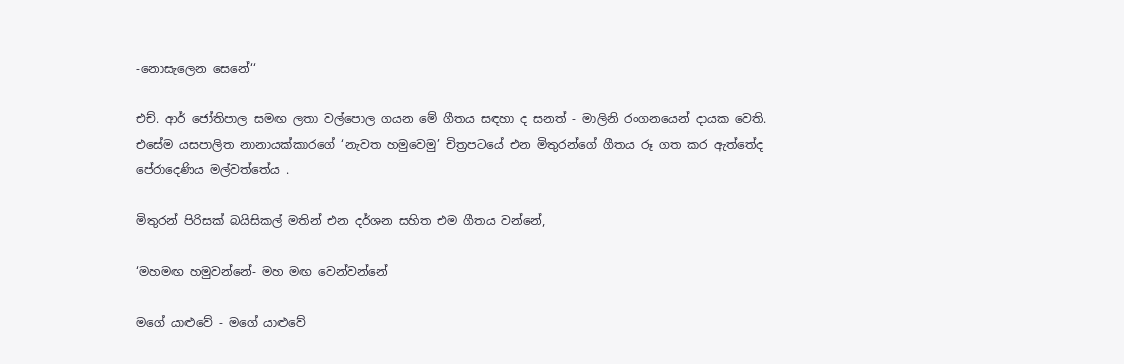-නොසැලෙන සෙනේ‘‘

එච්. ආර් ජෝතිපාල සමඟ ලතා වල්පොල ගයන මේ ගීතය සඳහා ද සනත් - මාලිනි රංගනයෙන් දායක වෙති. එසේම යසපාලිත නානායක්කාරගේ ‘නැවත හමුවෙමු’ චිත්‍රපටයේ එන මිතුරන්ගේ ගීතය රූ ගත කර ඇත්තේද පේරාදෙණිය මල්වත්තේය .

මිතුරන් පිරිසක් බයිසිකල් මතින් එන දර්ශන සහිත එම ගීතය වන්නේ,

‘මහමඟ හමුවන්නේ- මහ මඟ වෙන්වන්නේ

මගේ යාළුවේ - මගේ යාළුවේ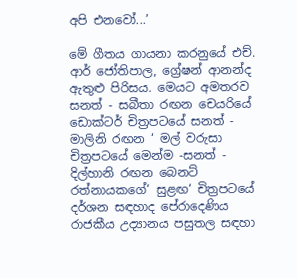අපි එනවෝ...’

මේ ගීතය ගායනා කරනුයේ එච්. ආර් ජෝතිපාල, ග්‍රේෂන් ආනන්ද ඇතුළු පිරිසය. මෙයට අමතරව සනත් - සබීතා රඟන චෙයරියේ ඩොක්ටර් චිත්‍රපටයේ සනත් - මාලිනි රඟන ‘ මල් වරුසා චිත්‍රපටයේ මෙන්ම -සනත් - දිල්හානි රඟන බෙනට් රත්නායකගේ‘ සුළඟ‘ චිත්‍රපටයේ දර්ශන සඳහාද පේරාදෙණිය රාජකීය උද්‍යානය පසුතල සඳහා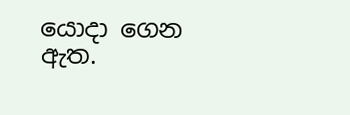යොදා ගෙන ඇත.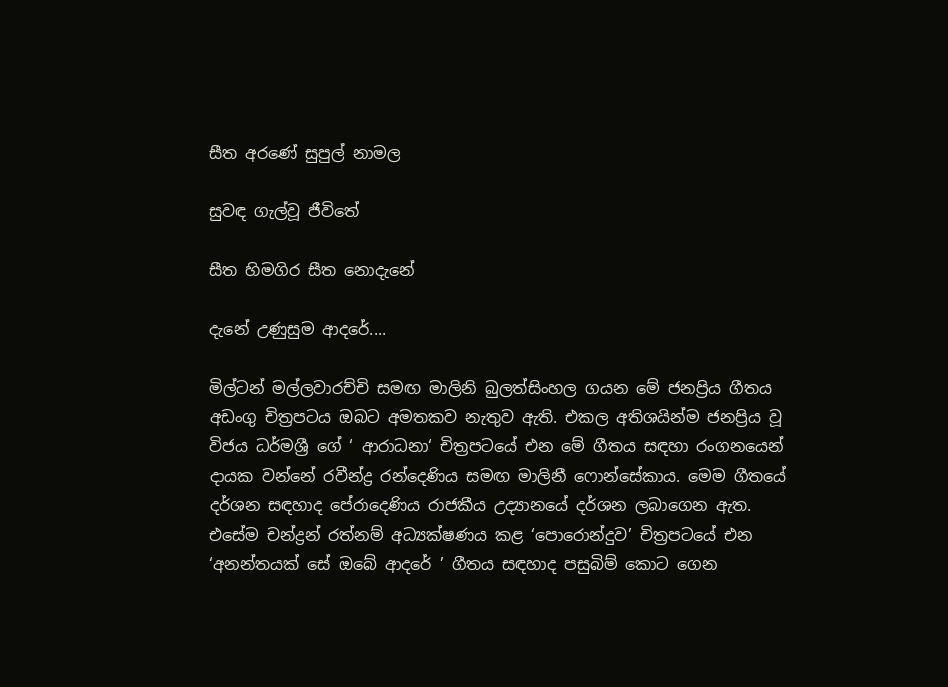සීත අරණේ සුපුල් නාමල

සුවඳ ගැල්වූ ජීවිතේ

සීත හිමගිර සීත නොදැනේ

දැනේ උණුසුම ආදරේ....

මිල්ටන් මල්ලවාරච්චි සමඟ මාලිනි බුලත්සිංහල ගයන මේ ජනප්‍රිය ගීතය අඩංගු චිත්‍රපටය ඔබට අමතකව නැතුව ඇති. එකල අතිශයින්ම ජනප්‍රිය වූ විජය ධර්මශ්‍රී ගේ ‘ ආරාධනා‘ චිත්‍රපටයේ එන මේ ගීතය සඳහා රංගනයෙන් දායක වන්නේ රවීන්ද්‍ර රන්දෙණිය සමඟ මාලිනී ෆොන්සේකාය. මෙම ගීතයේ දර්ශන සඳහාද පේරාදෙණිය රාජකීය උද්‍යානයේ දර්ශන ලබාගෙන ඇත. එසේම චන්ද්‍රන් රත්නම් අධ්‍යක්ෂණය කළ ‘පොරොන්දුව’ චිත්‍රපටයේ එන ‘අනන්තයක් සේ ඔබේ ආදරේ ’ ගීතය සඳහාද පසුබිම් කොට ගෙන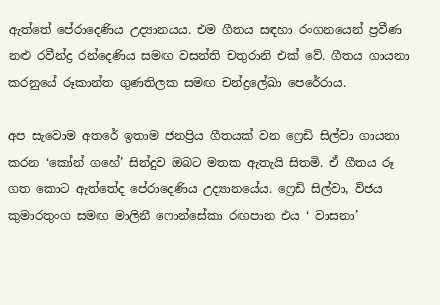ඇත්තේ පේරාදෙණිය උද්‍යානයය. එම ගීතය සඳහා රංගනයෙන් ප්‍රවීණ නළු රවීන්ද්‍ර රන්දෙණිය සමඟ වසන්ති චතුරානි එක් වේ. ගීතය ගායනා කරනුයේ රූකාන්ත ගුණතිලක සමඟ චන්ද්‍රලේඛා පෙරේරාය.

අප සැවොම අතරේ ඉතාම ජනප්‍රිය ගීතයක් වන ෆ්‍රෙඩි සිල්වා ගායනා කරන ‘කෝන් ගහේ’ සින්දුව ඔබට මතක ඇතැයි සිතමි. ඒ ගීතය රූ ගත කොට ඇත්තේද පේරාදෙණිය උද්‍යානයේය. ෆ්‍රෙඩි සිල්වා, විජය කුමාරතුංග සමඟ මාලිනී ෆොන්සේකා රඟපාන එය ‘ වාසනා’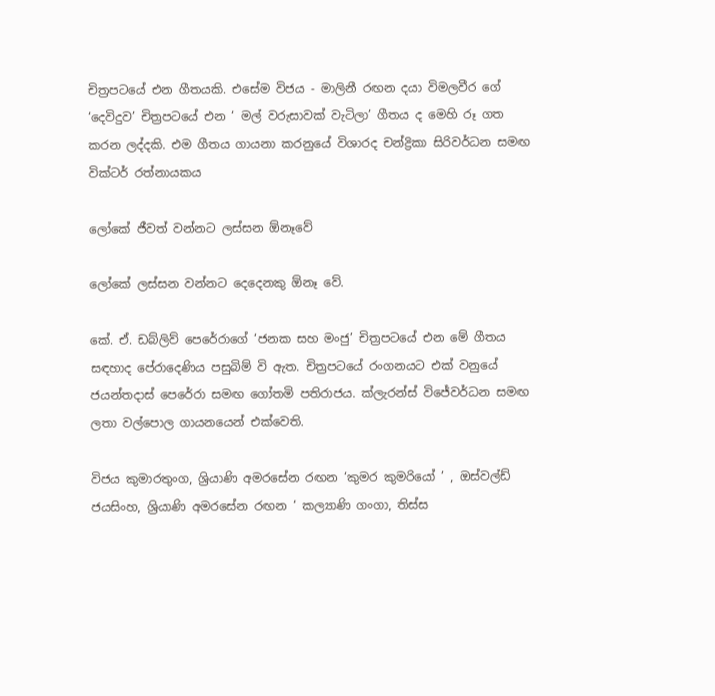චිත්‍රපටයේ එන ගීතයකි. එසේම විජය - මාලිනී රඟන දයා විමලවීර ගේ ‘දෙවිදුව’ චිත්‍රපටයේ එන ‘ මල් වරුසාවක් වැටිලා’ ගීතය ද මෙහි රූ ගත කරන ලද්දකි. එම ගීතය ගායනා කරනුයේ විශාරද චන්ද්‍රිකා සිරිවර්ධන සමඟ වික්ටර් රත්නායකය

ලෝකේ ජීවත් වන්නට ලස්සන ඕනෑවේ

ලෝකේ ලස්සන වන්නට දෙදෙනකු ඕනෑ වේ.

කේ. ඒ. ඩබ්ලිව් පෙරේරාගේ ‘ජනක සහ මංජු’ චිත්‍රපටයේ එන මේ ගීතය සඳහාද පේරාදෙණිය පසුබිම් වි ඇත. චිත්‍රපටයේ රංගනයට එක් වනුයේ ජයන්තදාස් පෙරේරා සමඟ ගෝතමි පතිරාජය. ක්ලැරන්ස් විජේවර්ධන සමඟ ලතා වල්පොල ගායනයෙන් එක්වෙති.

විජය කුමාරතුංග, ශ්‍රියාණි අමරසේන රඟන ‘කුමර කුමරියෝ ’ , ඔස්වල්ඩ් ජයසිංහ, ශ්‍රියාණි අමරසේන රඟන ‘ කල්‍යාණි ගංගා, තිස්ස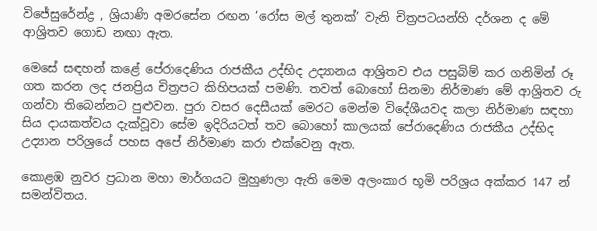විජේසුරේන්ද්‍ර , ශ්‍රියාණි අමරසේන රඟන ‘රෝස මල් තුනක්’ වැනි චිත්‍රපටයන්හි දර්ශන ද මේ ආශ්‍රිතව ගොඩ නඟා ඇත.

මෙසේ සඳහන් කළේ පේරාදෙණිය රාජකීය උද්භිද උද්‍යානය ආශ්‍රිතව එය පසුබිම් කර ගනිමින් රූ ගත කරන ලද ජනප්‍රිය චිත්‍රපට කිහිපයක් පමණි. තවත් බොහෝ සිනමා නිර්මාණ මේ ආශ්‍රිතව රු ගන්වා තිබෙන්නට පුළුවන. පුරා වසර දෙසීයක් මෙරට මෙන්ම විදේශීයවද කලා නිර්මාණ සඳහා සිය දායකත්වය දැක්වූවා සේම ඉදිරියටත් තව බොහෝ කාලයක් පේරාදෙණිය රාජකීය උද්භිද උද්‍යාන පරිශ්‍රයේ පහස අපේ නිර්මාණ කරා එක්වෙනු ඇත.

කොළඹ නුවර ප්‍රධාන මහා මාර්ගයට මුහුණලා ඇති මෙම අලංකාර භූමි පරිශ්‍රය අක්කර 147 න් සමන්විතය.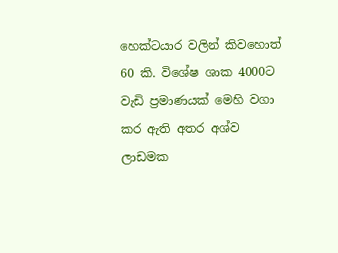හෙක්ටයාර වලින් කිවහොත් 60 කි. විශේෂ ශාක 4000ට වැඩි ප්‍රමාණයක් මෙහි වගා කර ඇති අතර අශ්ව ලාඩමක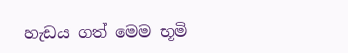හැඩය ගත් මෙම භූමි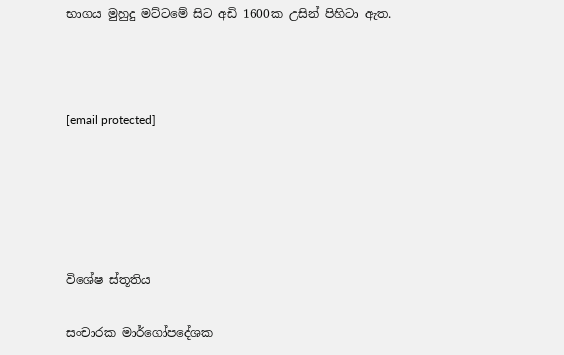භාගය මුහුදු මට්ටමේ සිට අඩි 1600ක උසින් පිහිටා ඇත.



[email protected]





විශේෂ ස්තූතිය

සංචාරක මාර්ගෝපදේශක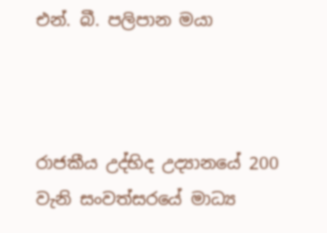එන්. බී. පලිපාන මයා



රාජකීය උද්භිද උද්‍යානයේ 200 වැනි සංවත්සරයේ මාධ්‍ය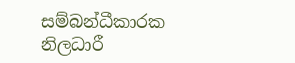සම්බන්ධීකාරක නිලධාරී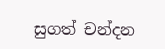සුගත් චන්දන